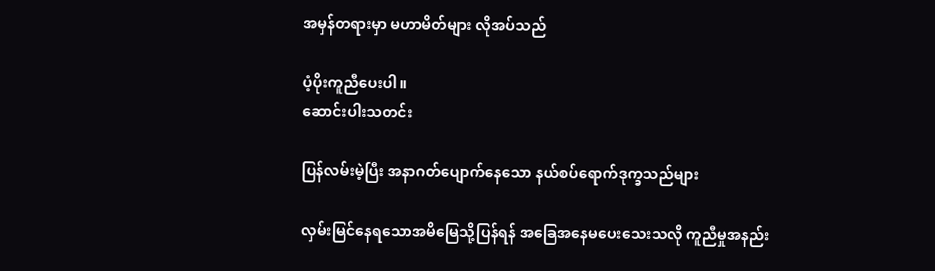အမှန်တရားမှာ မဟာမိတ်များ လိုအပ်သည်

ပံ့ပိုးကူညီပေးပါ။
ဆောင်းပါးသတင်း

ပြန်လမ်းမဲ့ပြီး အနာဂတ်ပျောက်နေသော နယ်စပ်ရောက်ဒုက္ခသည်များ

လှမ်းမြင်နေရသောအမိမြေသို့ပြန်ရန် အခြေအနေမပေးသေးသလို ကူညီမှုအနည်း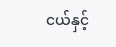ငယ်နှင့်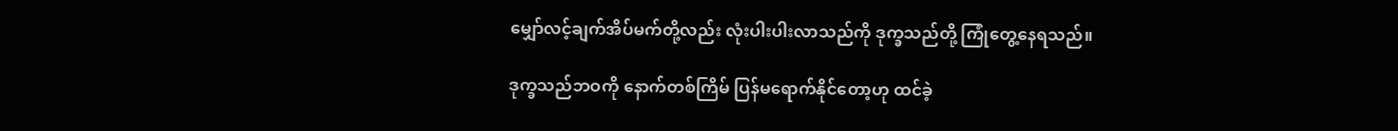မျှော်လင့်ချက်အိပ်မက်တို့လည်း လုံးပါးပါးလာသည်ကို ဒုက္ခသည်တို့ ကြုံတွေ့နေရသည်။

ဒုက္ခသည်ဘဝကို နောက်တစ်ကြိမ် ပြန်မရောက်နိုင်တော့ဟု ထင်ခဲ့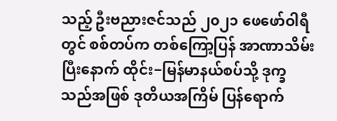သည့် ဦးဗညားဇင်သည် ၂၀၂၁ ဖေဖော်ဝါရီတွင် စစ်တပ်က တစ်ကြော့ပြန် အာဏာသိမ်းပြီးနောက် ထိုင်း−မြန်မာနယ်စပ်သို့ ဒုက္ခသည်အဖြစ် ဒုတိယအကြိမ် ပြန်ရောက်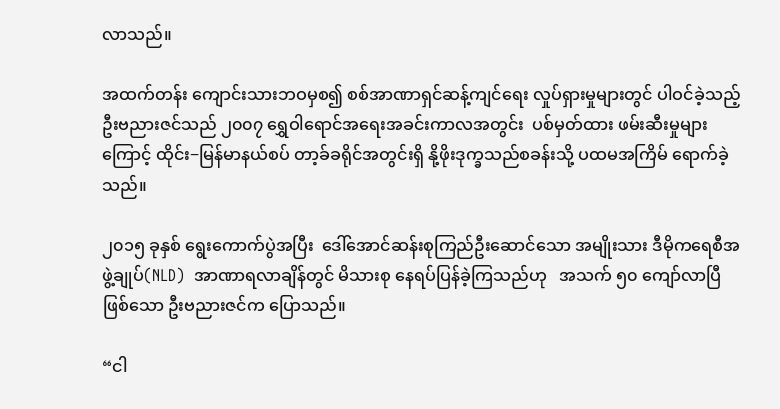လာသည်။

အထက်တန်း ကျောင်းသားဘဝမှစ၍ စစ်အာဏာရှင်ဆန့်ကျင်ရေး လှုပ်ရှားမှုများတွင် ပါဝင်ခဲ့သည့် ဦးဗညားဇင်သည် ၂၀၀၇ ရွှေဝါရောင်အရေးအခင်းကာလအတွင်း  ပစ်မှတ်ထား ဖမ်းဆီးမှုများကြောင့် ထိုင်း−မြန်မာနယ်စပ် တာ့ခ်ခရိုင်အတွင်းရှိ နို့ဖိုးဒုက္ခသည်စခန်းသို့ ပထမအကြိမ် ရောက်ခဲ့သည်။

၂၀၁၅ ခုနှစ် ရွေးကောက်ပွဲအပြီး  ဒေါ်အောင်ဆန်းစုကြည်ဦးဆောင်သော အမျိုးသား ဒီမိုကရေစီအဖွဲ့ချုပ်(NLD)  အာဏာရလာချိန်တွင် မိသားစု နေရပ်ပြန်ခဲ့ကြသည်ဟု   အသက် ၅၀ ကျော်လာပြီဖြစ်သော ဦးဗညားဇင်က ပြောသည်။

“ငါ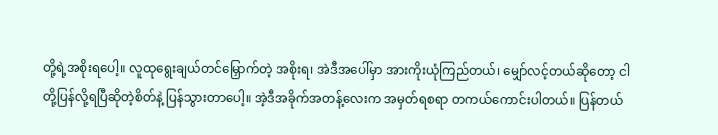တို့ရဲ့အစိုးရပေါ့။ လူထုရွေးချယ်တင်မြှောက်တဲ့ အစိုးရ၊ အဲဒီအပေါ်မှာ အားကိုးယုံကြည်တယ်၊ မျှော်လင့်တယ်ဆိုတော့ ငါတို့ပြန်လို့ရပြီဆိုတဲ့စိတ်နဲ့ ပြန်သွားတာပေါ့။ အဲ့ဒီအခိုက်အတန့်လေးက အမှတ်ရစရာ တကယ်ကောင်းပါတယ်။ ပြန်တယ်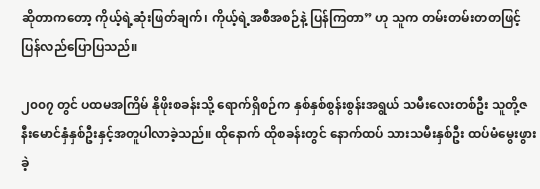ဆိုတာကတော့ ကိုယ့်ရဲ့ဆုံးဖြတ်ချက်၊ ကိုယ့်ရဲ့အစီအစဉ်နဲ့ ပြန်ကြတာ” ဟု သူက တမ်းတမ်းတတဖြင့် ပြန်လည်ပြောပြသည်။

၂၀၀၇ တွင် ပထမအကြိမ် နိုဖိုးစခန်းသို့ ရောက်ရှိစဉ်က နှစ်နှစ်စွန်းစွန်းအရွယ် သမီးလေးတစ်ဦး သူတို့ဇနီးမောင်နှံနှစ်ဦးနှင့်အတူပါလာခဲ့သည်။ ထိုနောက် ထိုစခန်းတွင် နောက်ထပ် သားသမီးနှစ်ဦး ထပ်မံမွေးဖွားခဲ့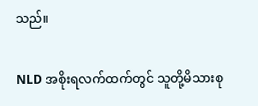သည်။

NLD အစိုးရလက်ထက်တွင် သူတို့မိသားစု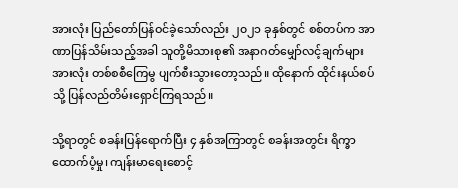အားလုံး ပြည်တော်ပြန်ဝင်ခဲ့သော်လည်း ၂၀၂၁ ခုနှစ်တွင် စစ်တပ်က အာဏာပြန်သိမ်းသည့်အခါ သူတို့မိသားစု၏ အနာဂတ်မျှော်လင့်ချက်များအားလုံး တစ်စစီကြေမွ ပျက်စီးသွားတော့သည်။ ထိုနောက် ထိုင်းနယ်စပ်သို့ ပြန်လည်တိမ်းရှောင်ကြရသည်။

သို့ရာတွင် စခန်းပြန်ရောက်ပြီး ၄ နှစ်အကြာတွင် စခန်းအတွင်း ရိက္ခာထောက်ပံ့မှု၊ ကျန်းမာရေးစောင့်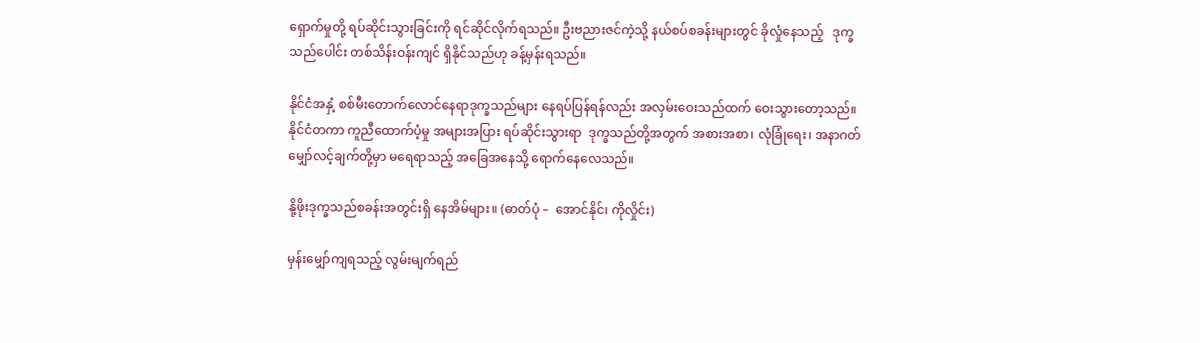ရှောက်မှုတို့ ရပ်ဆိုင်းသွားခြင်းကို ရင်ဆိုင်လိုက်ရသည်။ ဦးဗညားဇင်ကဲ့သို့ နယ်စပ်စခန်းများတွင် ခိုလှုံနေသည့်   ဒုက္ခသည်ပေါင်း တစ်သိန်းဝန်းကျင် ရှိနိုင်သည်ဟု ခန့်မှန်းရသည်။

နိုင်ငံအနှံ့ စစ်မီးတောက်လောင်နေရာဒုက္ခသည်များ နေရပ်ပြန်ရန်လည်း အလှမ်းဝေးသည်ထက် ဝေးသွားတော့သည်။  နိုင်ငံတကာ ကူညီထောက်ပံ့မှု အများအပြား ရပ်ဆိုင်းသွားရာ  ဒုက္ခသည်တို့အတွက် အစားအစာ၊ လုံခြုံရေး၊ အနာဂတ်မျှော်လင့်ချက်တို့မှာ မရေရာသည့် အခြေအနေသို့ ရောက်နေလေသည်။

နို့ဖိုးဒုက္ခသည်စခန်းအတွင်းရှိ နေအိမ်များ။ (ဓာတ်ပုံ –  အောင်နိုင်၊ ကိုလှိုင်း)

မှန်းမျှော်ကျရသည့် လွမ်းမျက်ရည်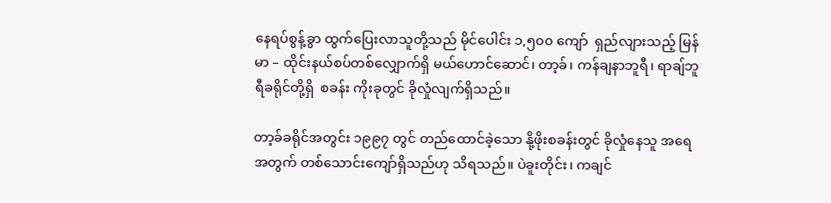နေရပ်စွန့်ခွာ ထွက်ပြေးလာသူတို့သည် မိုင်ပေါင်း ၁,၅၀၀ ကျော်  ရှည်လျားသည့် မြန်မာ – ထိုင်းနယ်စပ်တစ်လျှောက်ရှိ မယ်ဟောင်ဆောင်၊ တာ့ခ်၊ ကန်ချနာဘူရီ၊ ရာချ်ဘူရီခရိုင်တို့ရှိ  စခန်း ကိုးခုတွင် ခိုလှုံလျက်ရှိသည်။

တာ့ခ်ခရိုင်အတွင်း ၁၉၉၇ တွင် တည်ထောင်ခဲ့သော နို့ဖိုးစခန်းတွင် ခိုလှုံနေသူ အရေအတွက် တစ်သောင်းကျော်ရှိသည်ဟု သိရသည်။ ပဲခူးတိုင်း၊ ကချင်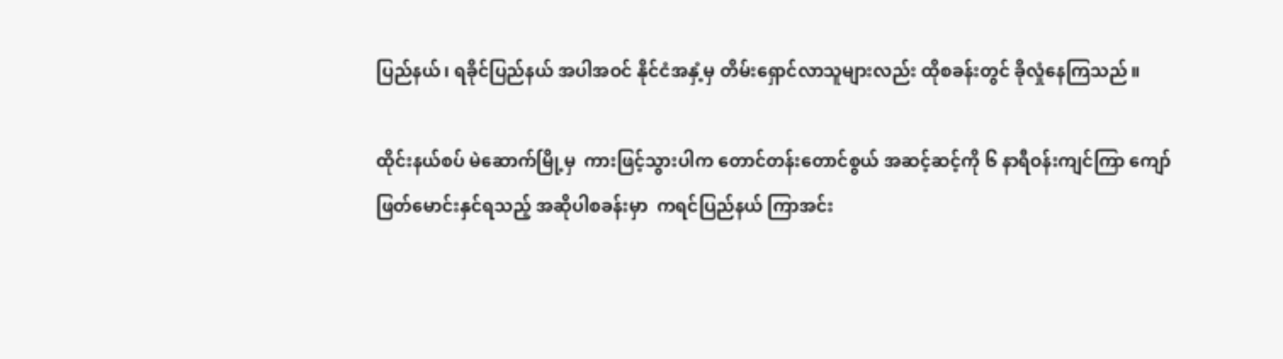ပြည်နယ်၊ ရခိုင်ပြည်နယ် အပါအဝင် နိုင်ငံအနှံ့မှ တိမ်းရှောင်လာသူများလည်း ထိုစခန်းတွင် ခိုလှုံနေကြသည်။

ထိုင်းနယ်စပ် မဲဆောက်မြို့မှ  ကားဖြင့်သွားပါက တောင်တန်းတောင်စွယ် အဆင့်ဆင့်ကို ၆ နာရီဝန်းကျင်ကြာ ကျော်ဖြတ်မောင်းနှင်ရသည့် အဆိုပါစခန်းမှာ  ကရင်ပြည်နယ် ကြာအင်း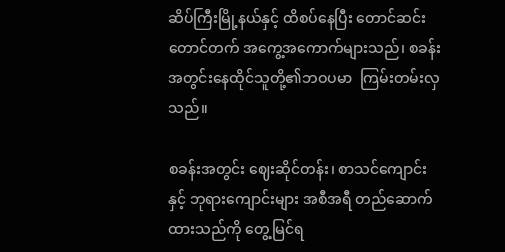ဆိပ်ကြီးမြို့နယ်နှင့် ထိစပ်နေပြီး တောင်ဆင်း တောင်တက် အကွေ့အကောက်များသည်၊ စခန်းအတွင်းနေထိုင်သူတို့၏ဘဝပမာ  ကြမ်းတမ်းလှသည်။

စခန်းအတွင်း ဈေးဆိုင်တန်း၊ စာသင်ကျောင်းနှင့် ဘုရားကျောင်းများ အစီအရီ တည်ဆောက်ထားသည်ကို တွေ့မြင်ရ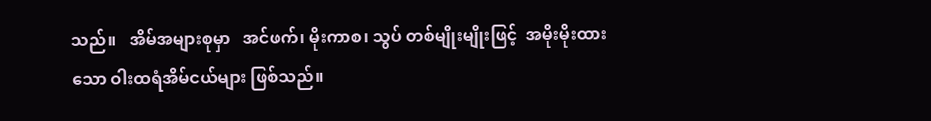သည်။   အိမ်အများစုမှာ   အင်ဖက်၊ မိုးကာစ၊ သွပ် တစ်မျိုးမျိုးဖြင့်  အမိုးမိုးထားသော ဝါးထရံအိမ်ငယ်များ ဖြစ်သည်။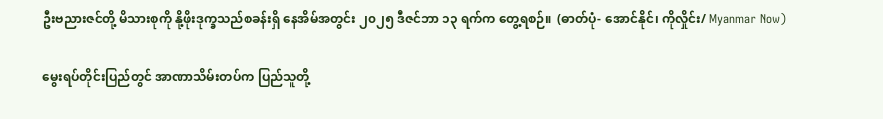ဦးဗညားဇင်တို့ မိသားစုကို နို့ဖိုးဒုက္ခသည်စခန်းရှိ နေအိမ်အတွင်း ၂၀၂၅ ဒီဇင်ဘာ ၁၃ ရက်က တွေ့ရစဉ်။  (ဓာတ်ပုံ- အောင်နိုင်၊ ကိုလှိုင်း/ Myanmar Now)

မွေးရပ်တိုင်းပြည်တွင် အာဏာသိမ်းတပ်က ပြည်သူတို့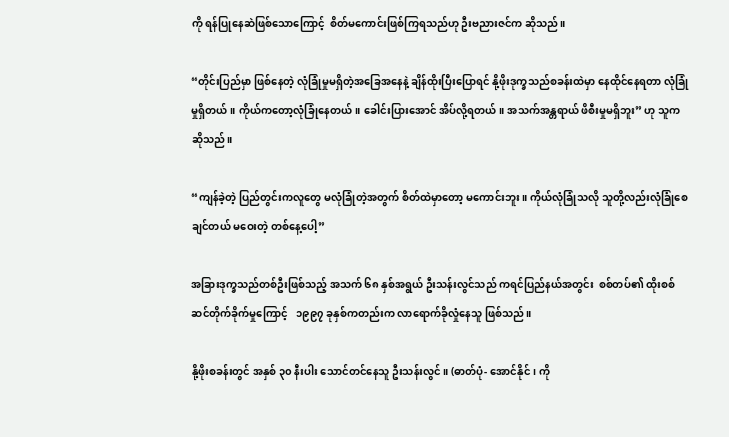ကို ရန်ပြုနေဆဲဖြစ်သောကြောင့်  စိတ်မကောင်းဖြစ်ကြရသည်ဟု ဦးဗညားဇင်က ဆိုသည်။

“တိုင်းပြည်မှာ ဖြစ်နေတဲ့ လုံခြုံမှုမရှိတဲ့အခြေအနေနဲ့ ချိန်ထိုးပြီးပြောရင် နို့ဖိုးဒုက္ခသည်စခန်းထဲမှာ နေထိုင်နေရတာ လုံခြုံမှုရှိတယ်။ ကိုယ်ကတော့လုံခြုံနေတယ်။ ခေါင်းပြားအောင် အိပ်လို့ရတယ်။ အသက်အန္တရာယ် ဖိစီးမှုမရှိဘူး” ဟု သူက ဆိုသည်။

“ကျန်ခဲ့တဲ့ ပြည်တွင်းကလူတွေ မလုံခြုံတဲ့အတွက် စိတ်ထဲမှာတော့ မကောင်းဘူး။ ကိုယ်လုံခြုံသလို သူတို့လည်းလုံခြုံစေချင်တယ် မဝေးတဲ့ တစ်နေ့ပေါ့”

အခြားဒုက္ခသည်တစ်ဦးဖြစ်သည့် အသက် ၆၈ နှစ်အရွယ် ဦးသန်းလွင်သည် ကရင်ပြည်နယ်အတွင်း  စစ်တပ်၏ ထိုးစစ်ဆင်တိုက်ခိုက်မှုကြောင့်   ၁၉၉၇ ခုနှစ်ကတည်းက လာရောက်ခိုလှုံနေသူ ဖြစ်သည်။

နို့ဖိုးစခန်းတွင် အနှစ် ၃၀ နီးပါး သောင်တင်နေသူ ဦးသန်းလွင်။ (ဓာတ်ပုံ- အောင်နိုင်၊ ကို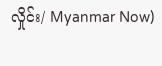လှိုင်း/ Myanmar Now)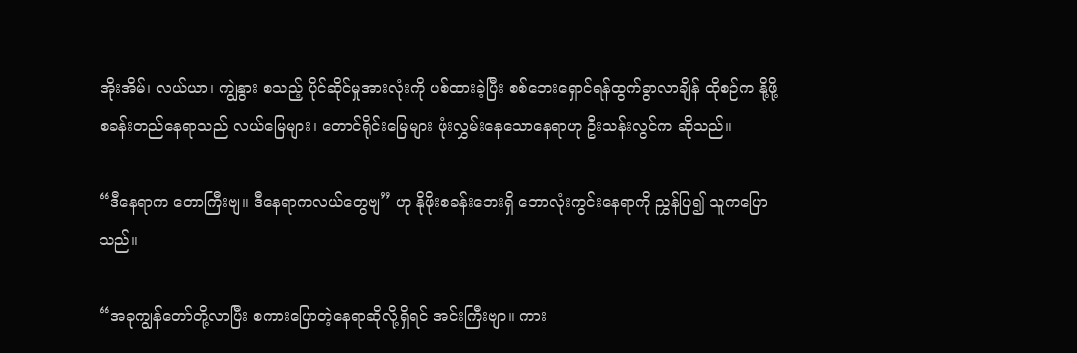အိုးအိမ်၊ လယ်ယာ၊ ကျွဲနွား စသည့် ပိုင်ဆိုင်မှုအားလုံးကို ပစ်ထားခဲ့ပြီး စစ်ဘေးရှောင်ရန်ထွက်ခွာလာချိန် ထိုစဉ်က နို့ဖို့စခန်းတည်နေရာသည် လယ်မြေများ၊ တောင်ရိုင်းမြေများ ဖုံးလွှမ်းနေသောနေရာဟု ဦးသန်းလွင်က ဆိုသည်။

“ဒီနေရာက တောကြီးဗျ။ ဒီနေရာကလယ်တွေဗျ” ဟု နိုဖိုးစခန်းဘေးရှိ ဘောလုံးကွင်းနေရာကို ညွှန်ပြ၍ သူကပြောသည်။

“အခုကျွန်တော်တို့လာပြီး စကားပြောတဲ့နေရာဆိုလို့ရှိရင် အင်းကြီးဗျာ။ ကား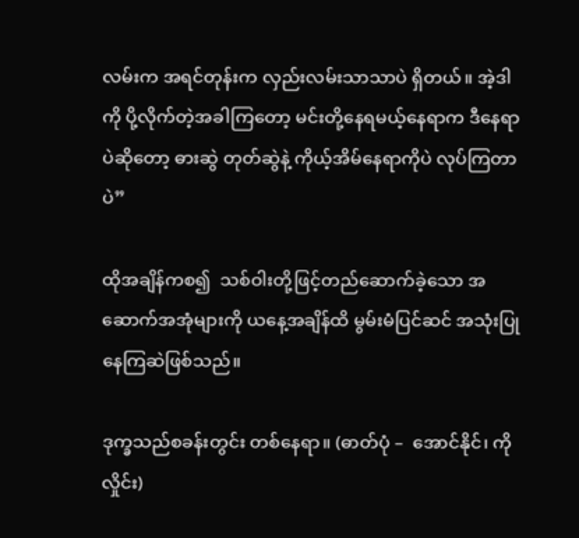လမ်းက အရင်တုန်းက လှည်းလမ်းသာသာပဲ ရှိတယ်။ အဲ့ဒါကို ပို့လိုက်တဲ့အခါကြတော့ မင်းတို့နေရမယ့်နေရာက ဒီနေရာပဲဆိုတော့ ဓားဆွဲ တုတ်ဆွဲနဲ့ ကိုယ့်အိမ်နေရာကိုပဲ လုပ်ကြတာပဲ”

ထိုအချိန်ကစ၍  သစ်ဝါးတို့ဖြင့်တည်ဆောက်ခဲ့သော အဆောက်အအုံများကို ယနေ့အချိန်ထိ မွမ်းမံပြင်ဆင် အသုံးပြုနေကြဆဲဖြစ်သည်။

ဒုက္ခသည်စခန်းတွင်း တစ်နေရာ။ (ဓာတ်ပုံ –  အောင်နိုင်၊ ကိုလှိုင်း)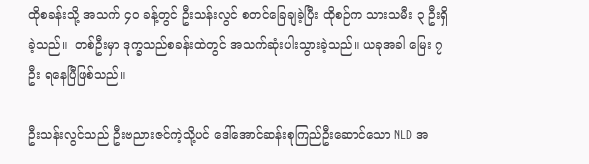ထိုစခန်းသို့ အသက် ၄၀ ခန့်တွင် ဦးသန်းလွင် စတင်ခြေချခဲ့ပြီး ထိုစဉ်က သားသမီး ၃ ဦးရှိခဲ့သည်။  တစ်ဦးမှာ ဒုက္ခသည်စခန်းထဲတွင် အသက်ဆုံးပါးသွားခဲ့သည်။ ယခုအခါ မြေး ၇ ဦး ရနေပြီဖြစ်သည်။

ဦးသန်းလွင်သည် ဦးဗညားဇင်ကဲ့သို့ပင် ဒေါ်အောင်ဆန်းစုကြည်ဦးဆောင်သော NLD အ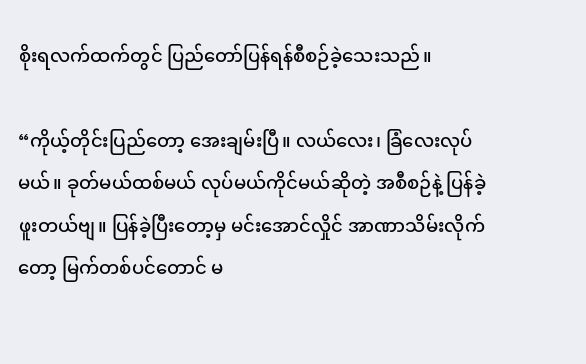စိုးရလက်ထက်တွင် ပြည်တော်ပြန်ရန်စီစဉ်ခဲ့သေးသည်။

“ကိုယ့်တိုင်းပြည်တော့ အေးချမ်းပြီ။ လယ်လေး၊ ခြံလေးလုပ်မယ်။ ခုတ်မယ်ထစ်မယ် လုပ်မယ်ကိုင်မယ်ဆိုတဲ့ အစီစဉ်နဲ့ ပြန်ခဲ့ဖူးတယ်ဗျ။ ပြန်ခဲ့ပြီးတော့မှ မင်းအောင်လှိုင် အာဏာသိမ်းလိုက်တော့ မြက်တစ်ပင်တောင် မ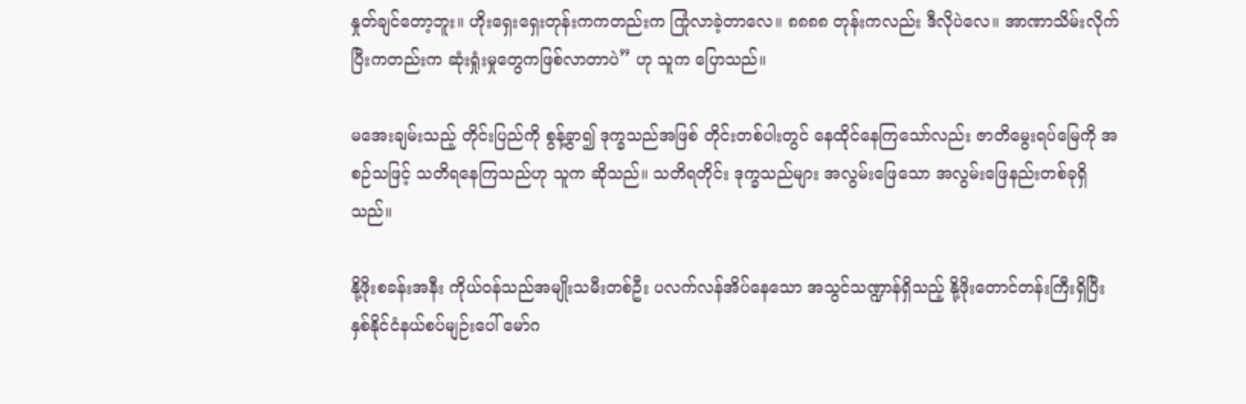နှုတ်ချင်တော့ဘူး။ ဟိုးရှေးရှေးတုန်းကကတည်းက ကြုံလာခဲ့တာလေ။ ၈၈၈၈ တုန်းကလည်း ဒီလိုပဲလေ။ အာဏာသိမ်းလိုက်ပြီးကတည်းက ဆုံးရှုံးမှုတွေကဖြစ်လာတာပဲ” ဟု သူက ပြောသည်။

မအေးချမ်းသည့် တိုင်းပြည်ကို စွန့်ခွာ၍ ဒုက္ခသည်အဖြစ် တိုင်းတစ်ပါးတွင် နေထိုင်နေကြသော်လည်း ဇာတိမွေးရပ်မြေကို အစဉ်သဖြင့် သတိရနေကြသည်ဟု သူက ဆိုသည်။ သတိရတိုင်း ဒုက္ခသည်များ အလွမ်းဖြေသော အလွမ်းဖြေနည်းတစ်ခုရှိသည်။

နို့ဖိုးစခန်းအနီး ကိုယ်ဝန်သည်အမျိုးသမီးတစ်ဦး ပလက်လန်အိပ်နေသော အသွင်သဏ္ဍာန်ရှိသည့် နို့ဖိုးတောင်တန်းကြီးရှိပြီး နှစ်နိုင်ငံနယ်စပ်မျဉ်းပေါ် မော်ဂ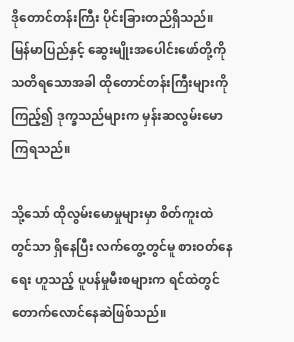ဒိုတောင်တန်းကြီး ပိုင်းခြားတည်ရှိသည်။ မြန်မာပြည်နှင့် ဆွေးမျိုးအပေါင်းဖော်တို့ကို သတိရသောအခါ ထိုတောင်တန်းကြီးများကိုကြည့်၍ ဒုက္ခသည်များက မှန်းဆလွမ်းမောကြရသည်။

သို့သော် ထိုလွမ်းမောမှုများမှာ စိတ်ကူးထဲတွင်သာ ရှိနေပြီး လက်တွေ့တွင်မူ စားဝတ်နေရေး ဟူသည့် ပူပန်မှုမီးစများက ရင်ထဲတွင် တောက်လောင်နေဆဲဖြစ်သည်။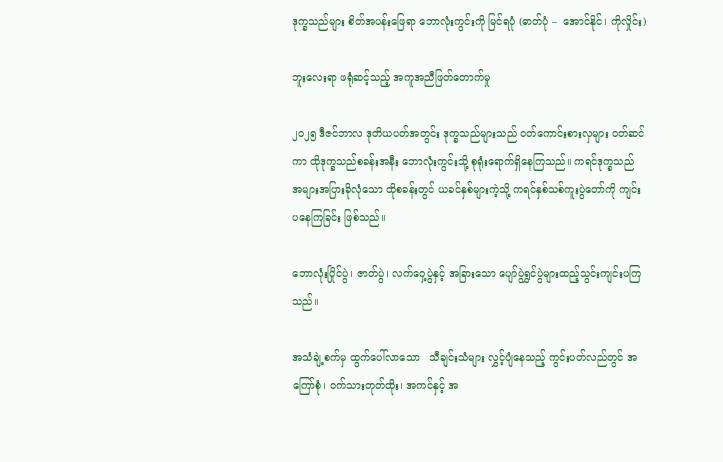ဒုက္ခသည်များ စိတ်အပန်းဖြေရာ ဘောလုံးကွင်းကို မြင်ရပုံ (ဓာတ်ပုံ –  အောင်နိုင်၊ ကိုလှိုင်း)

ဘူးလေးရာ ဖရုံဆင့်သည့် အကူအညီဖြတ်တောက်မှု

၂၀၂၅ ဒီဇင်ဘာလ ဒုတိယပတ်အတွင်း ဒုက္ခသည်များသည် ဝတ်ကောင်းစားလှများ ဝတ်ဆင်ကာ ထိုဒုက္ခသည်စခန်းအနီး ဘောလုံးကွင်းသို့ စုရုံးရောက်ရှိနေကြသည်။ ကရင်ဒုက္ခသည် အများအပြားခိုလုံသော ထိုစခန်းတွင် ယခင်နှစ်များကဲ့သို့ ကရင်နှစ်သစ်ကူးပွဲတော်ကို ကျင်းပနေကြခြင်း ဖြစ်သည်။

ဘောလုံးပြိုင်ပွဲ၊ ဇာတ်ပွဲ၊ လက်ဝှေ့ပွဲနှင့် အခြားသော ပျော်ပွဲရွှင်ပွဲများထည့်သွင်းကျင်းပကြသည်။

အသံချဲ့စက်မှ ထွက်ပေါ်လာသော   သီချင်းသံများ လွှင့်ပျံနေသည့် ကွင်းပတ်လည်တွင် အကြော်စုံ၊ ဝက်သားတုတ်ထိုး၊ အကင်နှင့် အ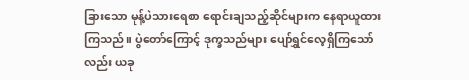ခြားသော မုန့်ပဲသားရေစာ ရောင်းချသည့်ဆိုင်များက နေရာယူထားကြသည်။ ပွဲတော်ကြောင့် ဒုက္ခသည်များ ပျော်ရွှင်လေ့ရှိကြသော်လည်း ယခု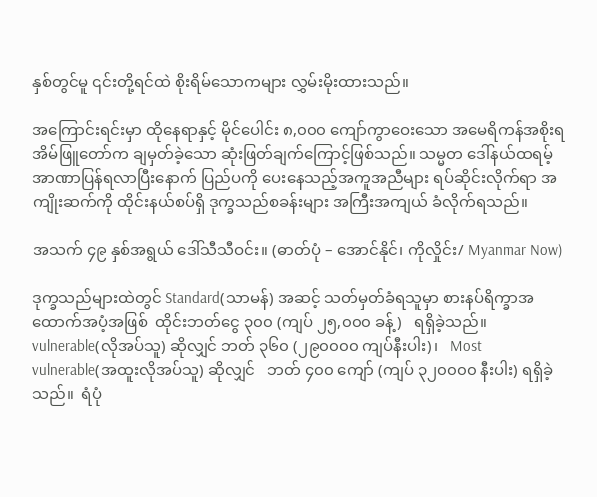နှစ်တွင်မူ ၎င်းတို့ရင်ထဲ စိုးရိမ်သောကများ လွှမ်းမိုးထားသည်။

အကြောင်းရင်းမှာ ထိုနေရာနှင့် မိုင်ပေါင်း ၈,၀၀၀ ကျော်ကွာဝေးသော အမေရိကန်အစိုးရ အိမ်ဖြူတော်က ချမှတ်ခဲ့သော ဆုံးဖြတ်ချက်ကြောင့်ဖြစ်သည်။ သမ္မတ ဒေါ်နယ်ထရမ့် အာဏာပြန်ရလာပြီးနောက် ပြည်ပကို ပေးနေသည့်အကူအညီများ ရပ်ဆိုင်းလိုက်ရာ အကျိုးဆက်ကို ထိုင်းနယ်စပ်ရှိ ဒုက္ခသည်စခန်းများ အကြီးအကျယ် ခံလိုက်ရသည်။

အသက် ၄၉ နှစ်အရွယ် ဒေါ်သီသီဝင်း။ (ဓာတ်ပုံ – အောင်နိုင်၊ ကိုလှိုင်း/ Myanmar Now)

ဒုက္ခသည်များထဲတွင် Standard(သာမန်) အဆင့် သတ်မှတ်ခံရသူမှာ စားနပ်ရိက္ခာအထောက်အပံ့အဖြစ်  ထိုင်းဘတ်ငွေ ၃၀၀ (ကျပ် ၂၅,၀၀၀ ခန့်)   ရရှိခဲ့သည်။  vulnerable(လိုအပ်သူ) ဆိုလျှင် ဘတ် ၃၆၀ (၂၉၀၀၀၀ ကျပ်နီးပါး)၊   Most vulnerable(အထူးလိုအပ်သူ) ဆိုလျှင်   ဘတ် ၄၀၀ ကျော် (ကျပ် ၃၂၀၀၀၀ နီးပါး) ရရှိခဲ့သည်။  ရံပုံ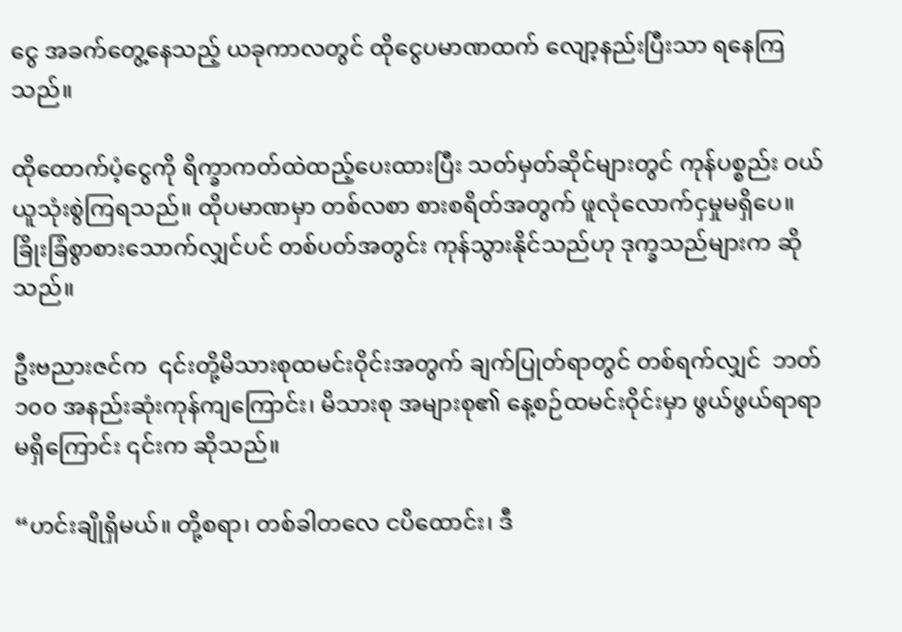ငွေ အခက်တွေ့နေသည့် ယခုကာလတွင် ထိုငွေပမာဏထက် လျော့နည်းပြီးသာ ရနေကြသည်။

ထိုထောက်ပံ့ငွေကို ရိက္ခာကတ်ထဲထည့်ပေးထားပြီး သတ်မှတ်ဆိုင်များတွင် ကုန်ပစ္စည်း ဝယ်ယူသုံးစွဲကြရသည်။ ထိုပမာဏမှာ တစ်လစာ စားစရိတ်အတွက် ဖူလုံလောက်ငှမှုမရှိပေ။ ခြိုးခြံစွာစားသောက်လျှင်ပင် တစ်ပတ်အတွင်း ကုန်သွားနိုင်သည်ဟု ဒုက္ခသည်များက ဆိုသည်။

ဦးဗညားဇင်က  ၎င်းတို့မိသားစုထမင်းဝိုင်းအတွက် ချက်ပြုတ်ရာတွင် တစ်ရက်လျှင်  ဘတ် ၁၀၀ အနည်းဆုံးကုန်ကျကြောင်း၊ မိသားစု အများစု၏ နေ့စဉ်ထမင်းဝိုင်းမှာ ဖွယ်ဖွယ်ရာရာမရှိကြောင်း ၎င်းက ဆိုသည်။

“ဟင်းချိုရှိမယ်။ တို့စရာ၊ တစ်ခါတလေ ငပိထောင်း၊ ဒီ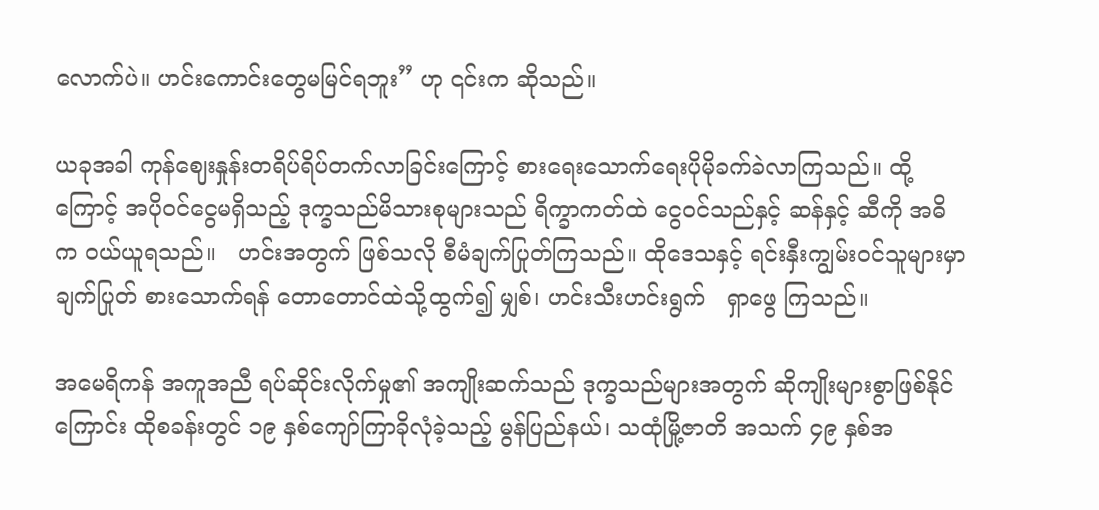လောက်ပဲ။ ဟင်းကောင်းတွေမမြင်ရဘူး” ဟု ၎င်းက ဆိုသည်။

ယခုအခါ ကုန်ဈေးနှုန်းတရိပ်ရိပ်တက်လာခြင်းကြောင့် စားရေးသောက်ရေးပိုမိုခက်ခဲလာကြသည်။ ထို့ကြောင့် အပိုဝင်ငွေမရှိသည့် ဒုက္ခသည်မိသားစုများသည် ရိက္ခာကတ်ထဲ ငွေဝင်သည်နှင့် ဆန်နှင့် ဆီကို အဓိက ဝယ်ယူရသည်။   ဟင်းအတွက် ဖြစ်သလို စီမံချက်ပြုတ်ကြသည်။ ထိုဒေသနှင့် ရင်းနှီးကျွမ်းဝင်သူများမှာ ချက်ပြုတ် စားသောက်ရန် တောတောင်ထဲသို့ထွက်၍ မျှစ်၊ ဟင်းသီးဟင်းရွက်   ရှာဖွေ ကြသည်။

အမေရိကန် အကူအညီ ရပ်ဆိုင်းလိုက်မှု၏ အကျိုးဆက်သည် ဒုက္ခသည်များအတွက် ဆိုကျိုးများစွာဖြစ်နိုင်ကြောင်း ထိုစခန်းတွင် ၁၉ နှစ်ကျော်ကြာခိုလုံခဲ့သည့် မွန်ပြည်နယ်၊ သထုံမြို့ဇာတိ အသက် ၄၉ နှစ်အ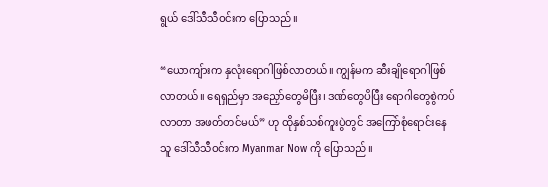ရွယ် ဒေါ်သီသီဝင်းက ပြောသည်။

“ယောကျ်ားက နှလုံးရောဂါဖြစ်လာတယ်။ ကျွန်မက ဆီးချိုရောဂါဖြစ်လာတယ်။ ရေရှည်မှာ အညှော်တွေမိပြီး၊ ဒဏ်တွေပိပြီး ရောဂါတွေစွဲကပ်လာတာ အဖတ်တင်မယ်” ဟု ထိုနှစ်သစ်ကူးပွဲတွင် အကြော်စုံရောင်းနေသူ ဒေါ်သီသီဝင်းက Myanmar Now ကို ပြောသည်။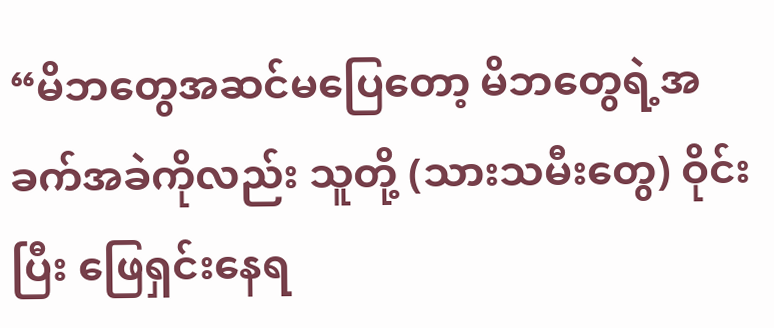“မိဘတွေအဆင်မပြေတော့ မိဘတွေရဲ့အခက်အခဲကိုလည်း သူတို့ (သားသမီးတွေ) ဝိုင်းပြီး ဖြေရှင်းနေရ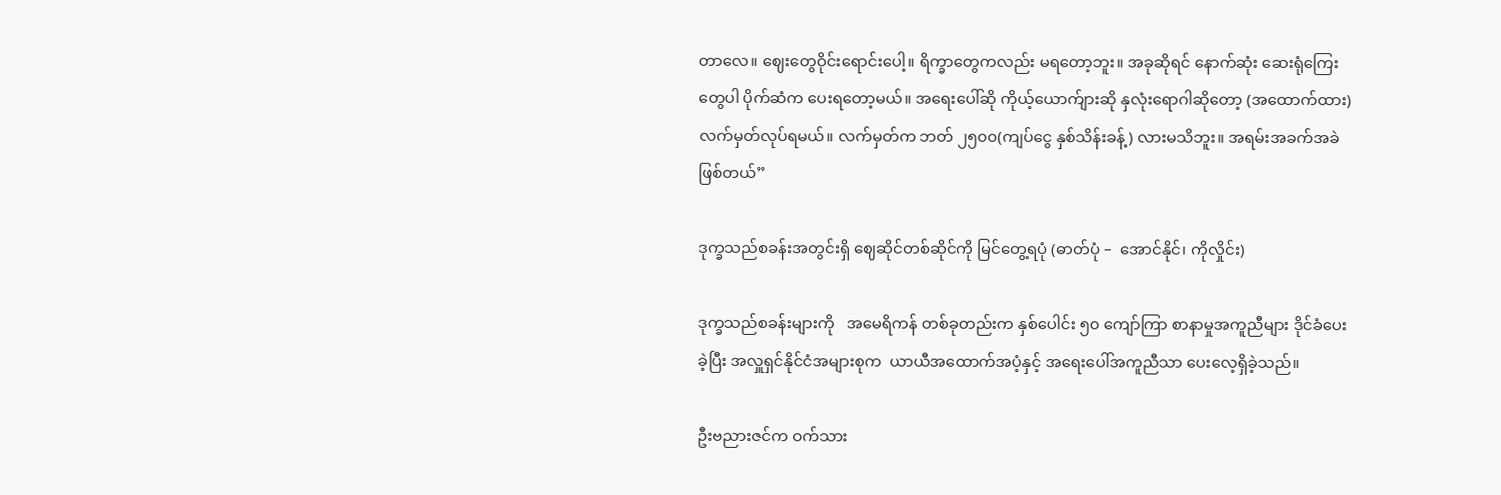တာလေ။ ဈေးတွေဝိုင်းရောင်းပေါ့။ ရိက္ခာတွေကလည်း မရတော့ဘူး။ အခုဆိုရင် နောက်ဆုံး ဆေးရုံကြေးတွေပါ ပိုက်ဆံက ပေးရတော့မယ်။ အရေးပေါ်ဆို ကိုယ့်ယောက်ျားဆို နှလုံးရောဂါဆိုတော့ (အထောက်ထား) လက်မှတ်လုပ်ရမယ်။ လက်မှတ်က ဘတ် ၂၅၀၀(ကျပ်ငွေ နှစ်သိန်းခန့်) လားမသိဘူး။ အရမ်းအခက်အခဲ ဖြစ်တယ်”

ဒုက္ခသည်စခန်းအတွင်းရှိ ဈေဆိုင်တစ်ဆိုင်ကို မြင်တွေ့ရပုံ (ဓာတ်ပုံ –  အောင်နိုင်၊ ကိုလှိုင်း)

ဒုက္ခသည်စခန်းများကို   အမေရိကန် တစ်ခုတည်းက နှစ်ပေါင်း ၅၀ ကျော်ကြာ စာနာမှုအကူညီများ ဒိုင်ခံပေးခဲ့ပြီး အလှူရှင်နိုင်ငံအများစုက  ယာယီအထောက်အပံ့နှင့် အရေးပေါ်အကူညီသာ ပေးလေ့ရှိခဲ့သည်။

ဦးဗညားဇင်က ဝက်သား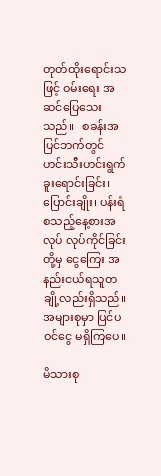တုတ်ထိုးရောင်းသဖြင့် ဝမ်းရေး အဆင်ပြေသေးသည်။   စခန်းအပြင်ဘက်တွင်  ဟင်းသီးဟင်းရွက်ခူးရောင်းခြင်း၊ ပြောင်းချိုး၊ ပန်းရံ စသည့်နေ့စားအလုပ် လုပ်ကိုင်ခြင်းတို့မှ ငွေကြေး အနည်းငယ်ရသူတချို့လည်းရှိသည်။ အများစုမှာ ပြင်ပဝင်ငွေ မရှိကြပေ။

မိသားစု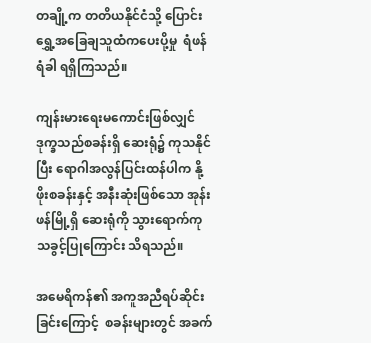တချို့က တတိယနိုင်ငံသို့ ပြောင်းရွှေ့အခြေချသူထံကပေးပို့မှု  ရံဖန်ရံခါ ရရှိကြသည်။

ကျန်းမားရေးမကောင်းဖြစ်လျှင် ဒုက္ခသည်စခန်းရှိ ဆေးရုံ၌ ကုသနိုင်ပြီး ရောဂါအလွန်ပြင်းထန်ပါက နို့ဖိုးစခန်းနှင့် အနီးဆုံးဖြစ်သော အုန်းဖန်မြို့ရှိ ဆေးရုံကို သွားရောက်ကုသခွင့်ပြုကြောင်း သိရသည်။

အမေရိကန်၏ အကူအညီရပ်ဆိုင်းခြင်းကြောင့်  စခန်းများတွင် အခက်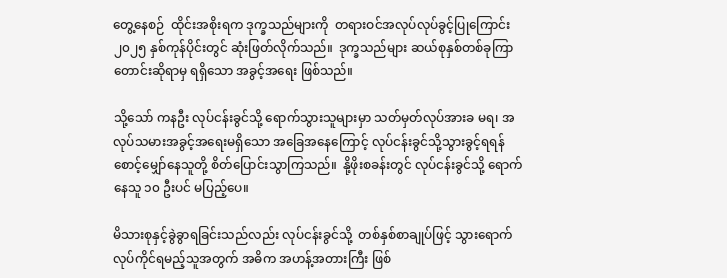တွေ့နေစဉ်  ထိုင်းအစိုးရက ဒုက္ခသည်များကို  တရားဝင်အလုပ်လုပ်ခွင့်ပြုကြောင်း ၂၀၂၅ နှစ်ကုန်ပိုင်းတွင် ဆုံးဖြတ်လိုက်သည်။  ဒုက္ခသည်များ ဆယ်စုနှစ်တစ်ခုကြာတောင်းဆိုရာမှ ရရှိသော အခွင့်အရေး ဖြစ်သည်။

သို့သော် ကနဦး လုပ်ငန်းခွင်သို့ ရောက်သွားသူများမှာ သတ်မှတ်လုပ်အားခ မရ၊ အလုပ်သမားအခွင့်အရေးမရှိသော အခြေအနေကြောင့် လုပ်ငန်းခွင်သို့သွားခွင့်ရရန် စောင့်မျှော်နေသူတို့ စိတ်ပြောင်းသွာကြသည်။  နို့ဖိုးစခန်းတွင် လုပ်ငန်းခွင်သို့ ရောက်နေသူ ၁၀ ဦးပင် မပြည့်ပေ။

မိသားစုနှင့်ခွဲခွာရခြင်းသည်လည်း လုပ်ငန်းခွင်သို့  တစ်နှစ်စာချုပ်ဖြင့် သွားရောက်လုပ်ကိုင်ရမည့်သူအတွက် အဓိက အဟန့်အတားကြီး ဖြစ်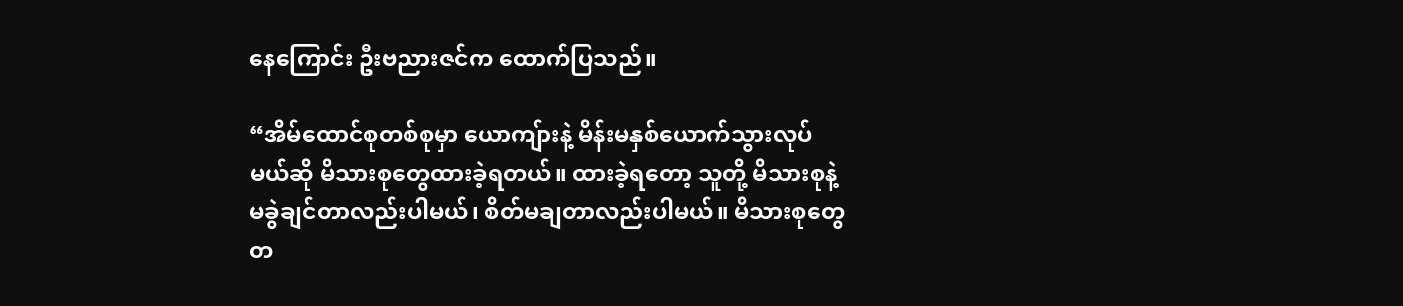နေကြောင်း ဦးဗညားဇင်က ထောက်ပြသည်။

“အိမ်ထောင်စုတစ်စုမှာ ယောကျ်ားနဲ့ မိန်းမနှစ်ယောက်သွားလုပ်မယ်ဆို မိသားစုတွေထားခဲ့ရတယ်။ ထားခဲ့ရတော့ သူတို့ မိသားစုနဲ့ မခွဲချင်တာလည်းပါမယ်၊ စိတ်မချတာလည်းပါမယ်။ မိသားစုတွေ တ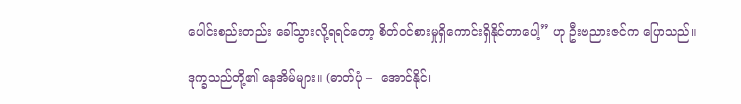ပေါင်းစည်းတည်း ခေါ်သွားလို့ရရင်တော့ စိတ်ဝင်စားမှုရှိကောင်းရှိနိုင်တာပေါ့” ဟု ဦးဗညားဇင်က ပြောသည်။

ဒုက္ခသည်တို့၏ နေအိမ်များ။ (ဓာတ်ပုံ –  အောင်နိုင်၊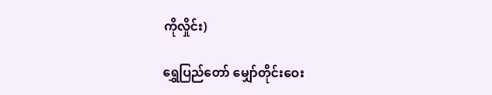ကိုလှိုင်း)

ရွှေပြည်တော် မျှော်တိုင်းဝေး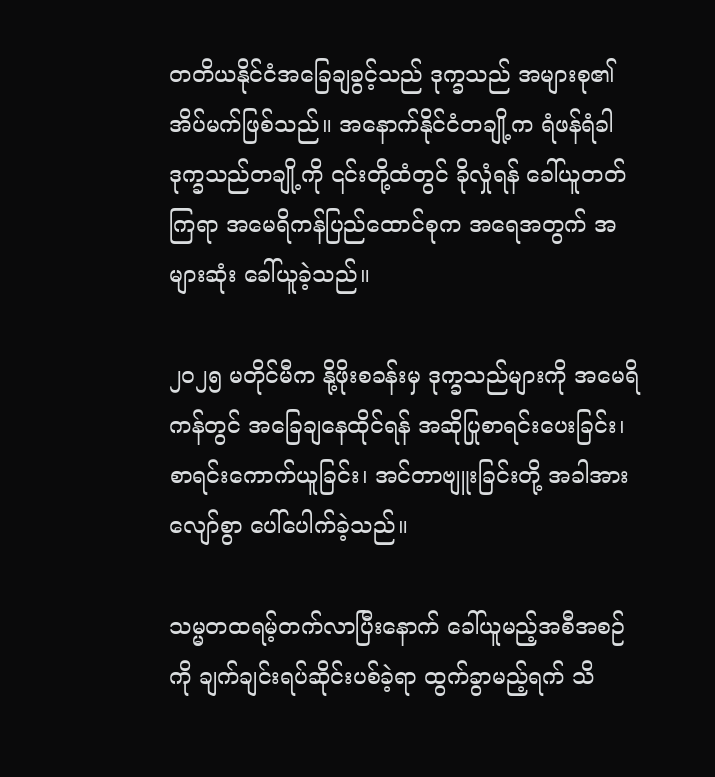တတိယနိုင်ငံအခြေချခွင့်သည် ဒုက္ခသည် အများစု၏ အိပ်မက်ဖြစ်သည်။ အနောက်နိုင်ငံတချို့က ရံဖန်ရံခါ ဒုက္ခသည်တချို့ကို ၎င်းတို့ထံတွင် ခိုလှုံရန် ခေါ်ယူတတ်ကြရာ အမေရိကန်ပြည်ထောင်စုက အရေအတွက် အများဆုံး ခေါ်ယူခဲ့သည်။

၂၀၂၅ မတိုင်မီက နို့ဖိုးစခန်းမှ ဒုက္ခသည်များကို အမေရိကန်တွင် အခြေချနေထိုင်ရန် အဆိုပြုစာရင်းပေးခြင်း၊ စာရင်းကောက်ယူခြင်း၊ အင်တာဗျူးခြင်းတို့ အခါအားလျော်စွာ ပေါ်ပေါက်ခဲ့သည်။

သမ္မတထရမ့်တက်လာပြီးနောက် ခေါ်ယူမည့်အစီအစဉ်ကို ချက်ချင်းရပ်ဆိုင်းပစ်ခဲ့ရာ ထွက်ခွာမည့်ရက် သိ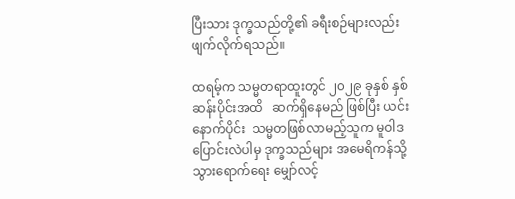ပြီးသား ဒုက္ခသည်တို့၏ ခရီးစဉ်များလည်း ဖျက်လိုက်ရသည်။

ထရမ့်က သမ္မတရာထူးတွင် ၂၀၂၉ ခုနှစ် နှစ်ဆန်းပိုင်းအထိ   ဆက်ရှိနေမည် ဖြစ်ပြီး ယင်းနောက်ပိုင်း  သမ္မတဖြစ်လာမည့်သူက မူဝါဒပြောင်းလဲပါမှ ဒုက္ခသည်များ အမေရိကန်သို့ သွားရောက်ရေး မျှော်လင့်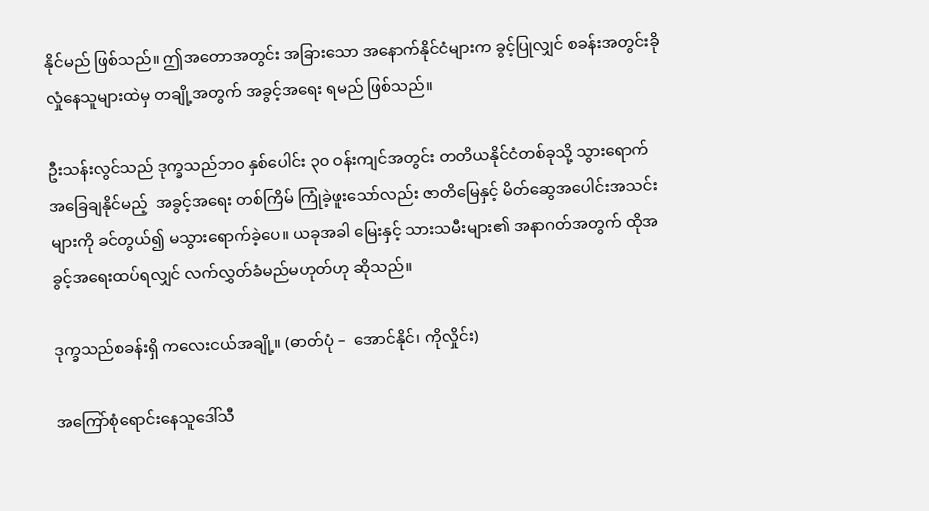နိုင်မည် ဖြစ်သည်။ ဤအတောအတွင်း အခြားသော အနောက်နိုင်ငံများက ခွင့်ပြုလျှင် စခန်းအတွင်းခိုလှုံနေသူများထဲမှ တချို့အတွက် အခွင့်အရေး ရမည် ဖြစ်သည်။

ဦးသန်းလွင်သည် ဒုက္ခသည်ဘဝ နှစ်ပေါင်း ၃၀ ဝန်းကျင်အတွင်း တတိယနိုင်ငံတစ်ခုသို့ သွားရောက် အခြေချနိုင်မည့်  အခွင့်အရေး တစ်ကြိမ် ကြုံခဲ့ဖူးသော်လည်း ဇာတိမြေနှင့် မိတ်ဆွေအပေါင်းအသင်းများကို ခင်တွယ်၍ မသွားရောက်ခဲ့ပေ။ ယခုအခါ မြေးနှင့် သားသမီးများ၏ အနာဂတ်အတွက် ထိုအခွင့်အရေးထပ်ရလျှင် လက်လွှတ်ခံမည်မဟုတ်ဟု ဆိုသည်။

ဒုက္ခသည်စခန်းရှိ ကလေးငယ်အချို့။ (ဓာတ်ပုံ –  အောင်နိုင်၊ ကိုလှိုင်း)

အကြော်စုံရောင်းနေသူဒေါ်သီ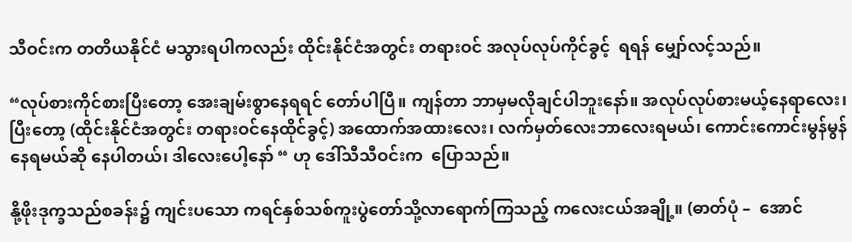သီဝင်းက တတိယနိုင်ငံ မသွားရပါကလည်း ထိုင်းနိုင်ငံအတွင်း တရားဝင် အလုပ်လုပ်ကိုင်ခွင့်  ရရန် မျှော်လင့်သည်။

“လုပ်စားကိုင်စားပြီးတော့ အေးချမ်းစွာနေရရင် တော်ပါပြီ။ ကျန်တာ ဘာမှမလိုချင်ပါဘူးနော်။ အလုပ်လုပ်စားမယ့်နေရာလေး၊ ပြီးတော့ (ထိုင်းနိုင်ငံအတွင်း တရားဝင်နေထိုင်ခွင့်) အထောက်အထားလေး၊ လက်မှတ်လေးဘာလေးရမယ်၊ ကောင်းကောင်းမွန်မွန် နေရမယ်ဆို နေပါတယ်၊ ဒါလေးပေါ့နော် “ ဟု ဒေါ်သီသီဝင်းက  ပြောသည်။

နို့ဖိုးဒုက္ခသည်စခန်း၌ ကျင်းပသော ကရင်နှစ်သစ်ကူးပွဲတော်သို့လာရောက်ကြသည့် ကလေးငယ်အချို့။ (ဓာတ်ပုံ –  အောင်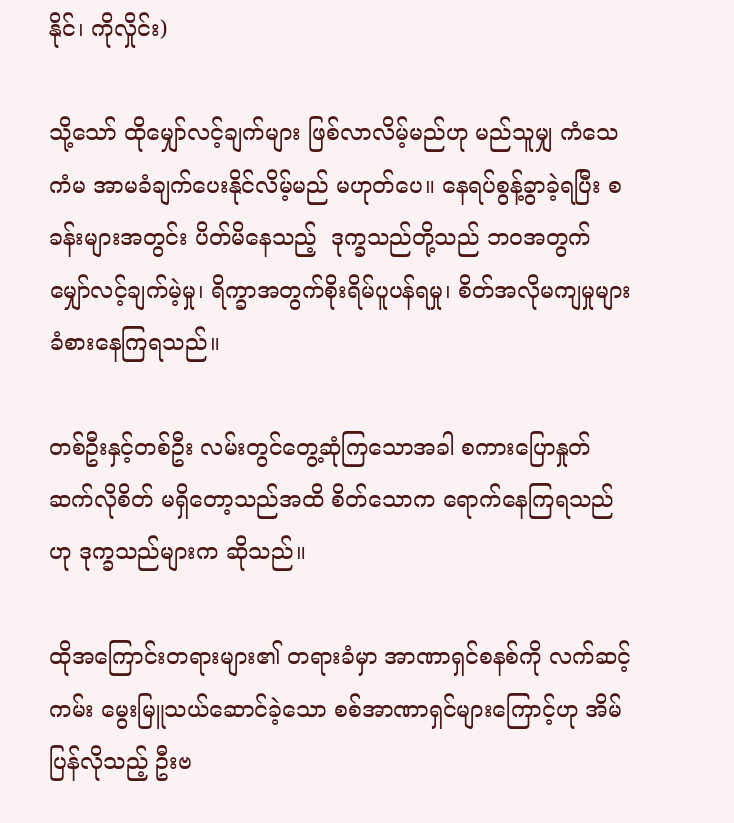နိုင်၊ ကိုလှိုင်း)

သို့သော် ထိုမျှော်လင့်ချက်များ ဖြစ်လာလိမ့်မည်ဟု မည်သူမျှ ကံသေကံမ အာမခံချက်ပေးနိုင်လိမ့်မည် မဟုတ်ပေ။ နေရပ်စွန့်ခွာခဲ့ရပြီး စခန်းများအတွင်း ပိတ်မိနေသည့်  ဒုက္ခသည်တို့သည် ဘဝအတွက် မျှော်လင့်ချက်မဲ့မှု၊ ရိက္ခာအတွက်စိုးရိမ်ပူပန်ရမှု၊ စိတ်အလိုမကျမှုများ ခံစားနေကြရသည်။

တစ်ဦးနှင့်တစ်ဦး လမ်းတွင်တွေ့ဆုံကြသောအခါ စကားပြောနှုတ်ဆက်လိုစိတ် မရှိတော့သည်အထိ စိတ်သောက ရောက်နေကြရသည်ဟု ဒုက္ခသည်များက ဆိုသည်။

ထိုအကြောင်းတရားများ၏ တရားခံမှာ အာဏာရှင်စနစ်ကို လက်ဆင့်ကမ်း မွေးမြူသယ်ဆောင်ခဲ့သော စစ်အာဏာရှင်များကြောင့်ဟု အိမ်ပြန်လိုသည့် ဦးဗ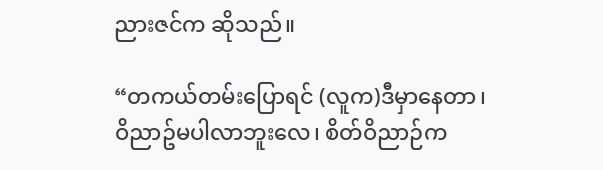ညားဇင်က ဆိုသည်။

“တကယ်တမ်းပြောရင် (လူက)ဒီမှာနေတာ၊ ဝိညာဥ်မပါလာဘူးလေ၊ စိတ်ဝိညာဉ်က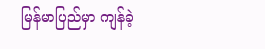မြန်မာပြည်မှာ ကျန်ခဲ့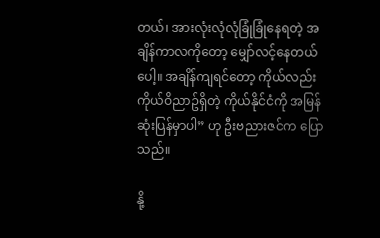တယ်၊ အားလုံးလုံလုံခြုံခြုံနေရတဲ့ အချိန်ကာလကိုတော့ မျှော်လင့်နေတယ်ပေါ့။ အချိန်ကျရင်တော့ ကိုယ်လည်း ကိုယ်ဝိညာဥ်ရှိတဲ့ ကိုယ်နိုင်ငံကို အမြန်ဆုံးပြန်မှာပါ” ဟု ဦးဗညားဇင်က ပြောသည်။

နို့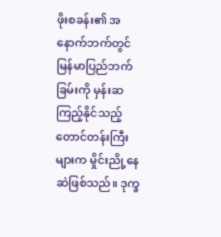ဖိုးစခန်း၏ အနောက်ဘက်တွင် မြန်မာပြည်ဘက်ခြမ်းကို မှန်းဆကြည့်နိုင်သည့် တောင်တန်းကြီးများက မှိုင်းညို့နေဆဲဖြစ်သည်။ ဒုက္ခ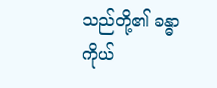သည်တို့၏ ခန္ဓာကိုယ်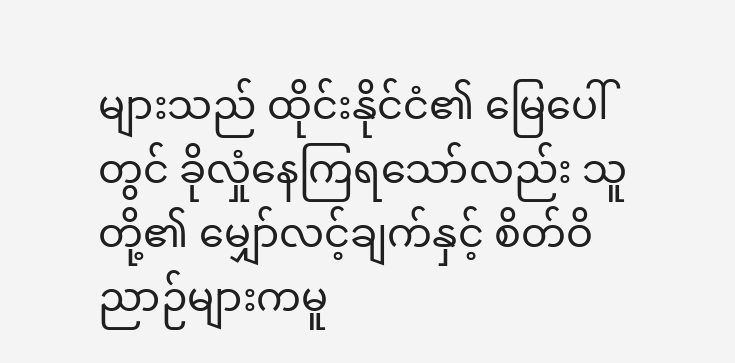များသည် ထိုင်းနိုင်ငံ၏ မြေပေါ်တွင် ခိုလှုံနေကြရသော်လည်း သူတို့၏ မျှော်လင့်ချက်နှင့် စိတ်ဝိညာဉ်များကမူ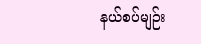နယ်စပ်မျဉ်း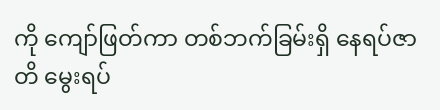ကို ကျော်ဖြတ်ကာ တစ်ဘက်ခြမ်းရှိ နေရပ်ဇာတိ မွေးရပ်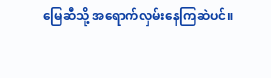မြေဆီသို့ အရောက်လှမ်းနေကြဆဲပင်။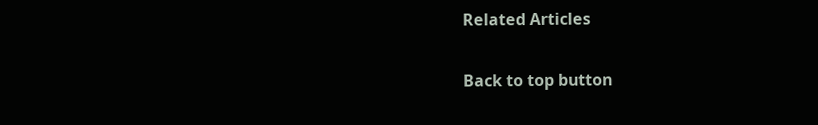Related Articles

Back to top button